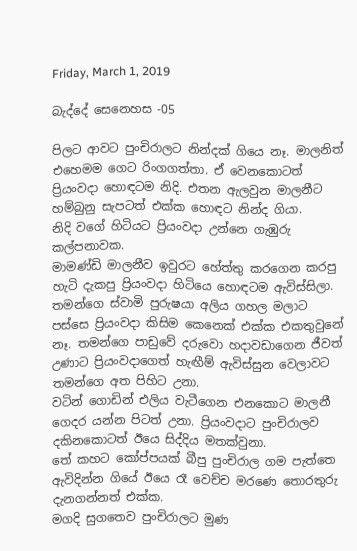Friday, March 1, 2019

බැද්දේ සෙනෙහස -05

පිලට ආවට පුංචිරාලට නින්දක් ගියෙ නෑ. මාලනිත් එහෙමම ගෙට රිංගගත්තා. ඒ වෙනකොටත් ප්‍රියංවදා හොඳටම නිදි. එතන ඇලවුන මාලනීට හම්බුනු සැපටත් එක්ක හොඳට නින්ද ගියා.
නිදි වගේ හිටියට ප්‍රියංවදා උන්නෙ ගැඹුරු කල්පනාවක.
මාමණ්ඩි මාලනීව ඉවුරට හේත්තු කරගෙන කරපු හැටි දැකපු ප්‍රියංවදා හිටියෙ හොඳටම ඇවිස්සිලා. තමන්ගෙ ස්වාමි පුරුෂයා අලිය ගහල මලාට පස්සෙ ප්‍රියංවදා කිසිම කෙනෙක් එක්ක එකතුවුනේ නෑ. තමන්ගෙ පාඩුවේ දරුවො හදාවඩාගෙන ජීවත් උණාට ප්‍රියංවදාගෙත් හැඟීම් ඇවිස්සුන වෙලාවට තමන්ගෙ අත පිහිට උනා.
වටින් ගොඩින් එලිය වැටීගෙන එනකොට මාලනී ගෙදර යන්න පිටත් උනා. ප්‍රියංවදාට පුංචිරාලව දකිනකොටත් ඊයෙ සිද්දිය මතක්වුනා.
තේ කහට කෝප්පයක් බීපු පුංචිරාල ගම පැත්තෙ ඇවිදින්න ගියේ ඊයෙ රෑ වෙච්ච මරණෙ තොරතුරු දැනගන්නත් එක්ක.
මගදි සුගතෙව පුංචිරාලට මුණ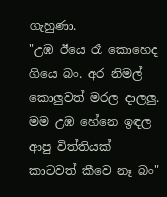ගැහුණා.
"උඹ ඊයෙ රෑ කොහෙද ගියෙ බං. අර නිමල් කොලුවත් මරල දාලලු. මම උඹ හේනෙ ඉඳල ආපු විත්තියක් කාටවත් කීවෙ නෑ බං"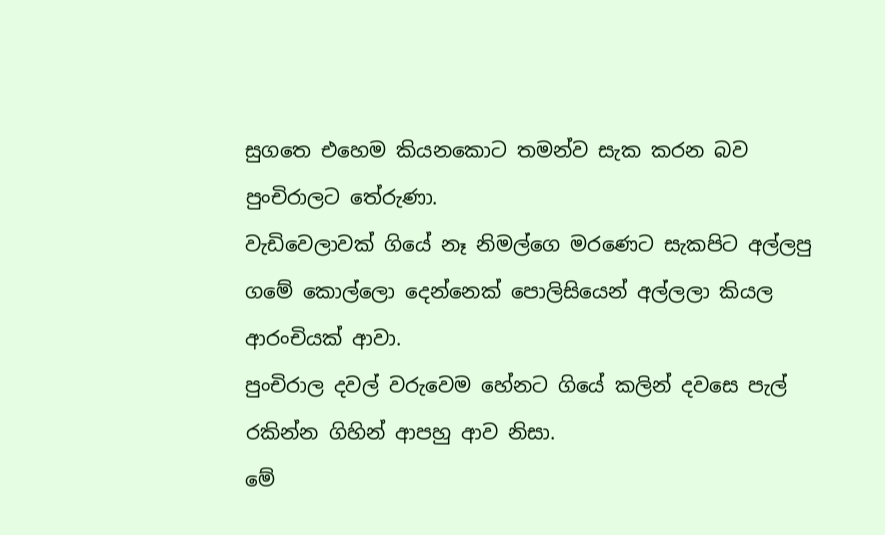සුගතෙ එහෙම කියනකොට තමන්ව සැක කරන බව පුංචිරාලට තේරුණා.
වැඩිවෙලාවක් ගියේ නෑ නිමල්ගෙ මරණෙට සැකපිට අල්ලපු ගමේ කොල්ලො දෙන්නෙක් පොලිසියෙන් අල්ලලා කියල ආරංචියක් ආවා.
පුංචිරාල දවල් වරුවෙම හේනට ගියේ කලින් දවසෙ පැල් රකින්න ගිහින් ආපහු ආව නිසා.
මේ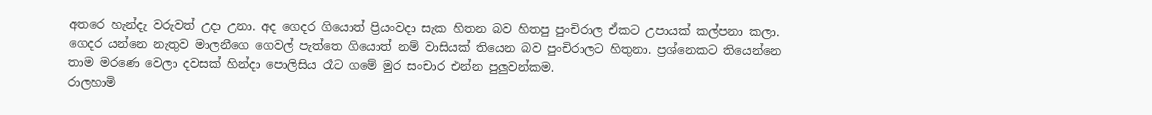අතරෙ හැන්දැ වරුවත් උදා උනා. අද ගෙදර ගියොත් ප්‍රියංවදා සැක හිතන බව හිතපු පුංචිරාල ඒකට උපායක් කල්පනා කලා.
ගෙදර යන්නෙ නැතුව මාලනීගෙ ගෙවල් පැත්තෙ ගියොත් නම් වාසියක් තියෙන බව පුංචිරාලට හිතුනා. ප්‍රශ්නෙකට තියෙන්නෙ තාම මරණෙ වෙලා දවසක් හින්දා පොලිසිය රෑට ගමේ මුර සංචාර එන්න පුලුවන්කම.
රාලහාමි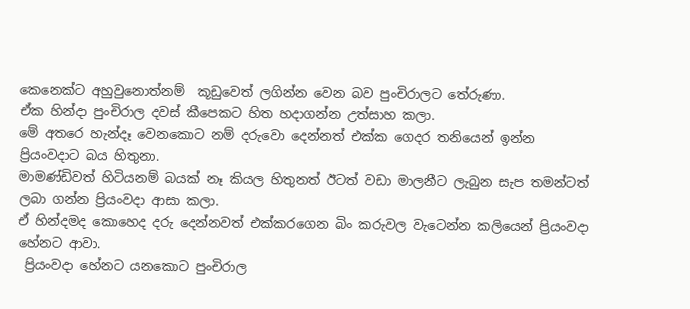කෙනෙක්ට අහුවුනොත්නම්  කූඩුවෙත් ලගින්න වෙන බව පුංචිරාලට තේරුණා.
ඒක හින්දා පුංචිරාල දවස් කීපෙකට හිත හදාගන්න උත්සාහ කලා.
මේ අතරෙ හැන්දෑ වෙනකොට නම් දරුවො දෙන්නත් එක්ක ගෙදර තනියෙන් ඉන්න ප්‍රියංවදාට බය හිතුනා.
මාමණ්ඩිවත් හිටියනම් බයක් නෑ කියල හිතුනත් ඊටත් වඩා මාලනීට ලැබුන සැප තමන්ටත් ලබා ගන්න ප්‍රියංවදා ආසා කලා.
ඒ හින්දමද කොහෙද දරු දෙන්නවත් එක්කරගෙන බිං කරුවල වැටෙන්න කලියෙන් ප්‍රියංවදා හේනට ආවා.
 ප්‍රියංවදා හේනට යනකොට පුංචිරාල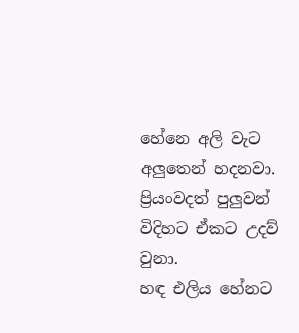හේනෙ අලි වැට අලුතෙන් හදනවා. ප්‍රියංවදත් පුලුවන් විදිහට ඒකට උදව් වුනා.
හඳ එලිය හේනට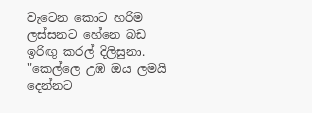වැටෙන කොට හරිම ලස්සනට හේනෙ බඩ ඉරිඟු කරල් දිලිසුනා.
"කෙල්ලෙ උඹ ඔය ලමයි දෙන්නට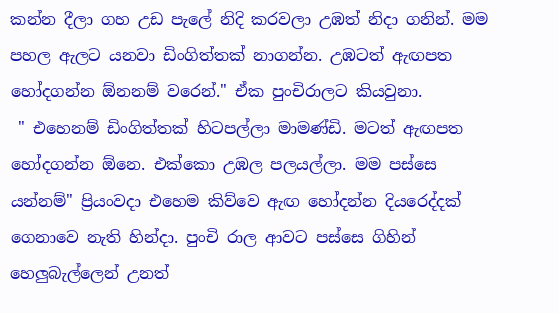කන්න දීලා ගහ උඩ පැලේ නිදි කරවලා උඹත් නිදා ගනින්. මම පහල ඇලට යනවා ඩිංගිත්තක් නාගන්න. උඹටත් ඇඟපත හෝදගන්න ඕනනම් වරෙන්." ඒක පුංචිරාලට කියවුනා.
 " එහෙනම් ඩිංගිත්තක් හිටපල්ලා මාමණ්ඩි. මටත් ඇඟපත හෝදගන්න ඕනෙ. එක්කො උඹල පලයල්ලා. මම පස්සෙ යන්නම්" ප්‍රියංවදා එහෙම කිව්වෙ ඇඟ හෝදන්න දියරෙද්දක් ගෙනාවෙ නැති හින්දා. පුංචි රාල ආවට පස්සෙ ගිහින් හෙලුබැල්ලෙන් උනත්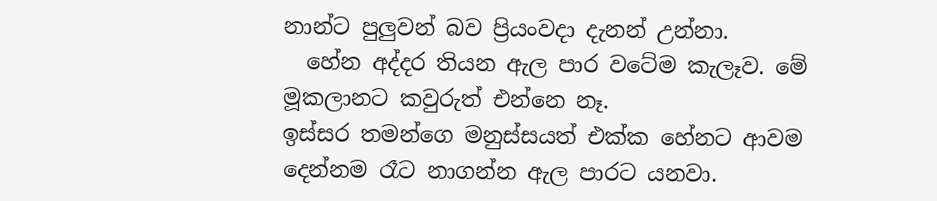නාන්ට පුලුවන් බව ප්‍රියංවදා දැනන් උන්නා.
  හේන අද්දර තියන ඇල පාර වටේම කැලෑව. මේ මූකලානට කවුරුත් එන්නෙ නෑ.
ඉස්සර තමන්ගෙ මනුස්සයත් එක්ක හේනට ආවම දෙන්නම රෑට නාගන්න ඇල පාරට යනවා.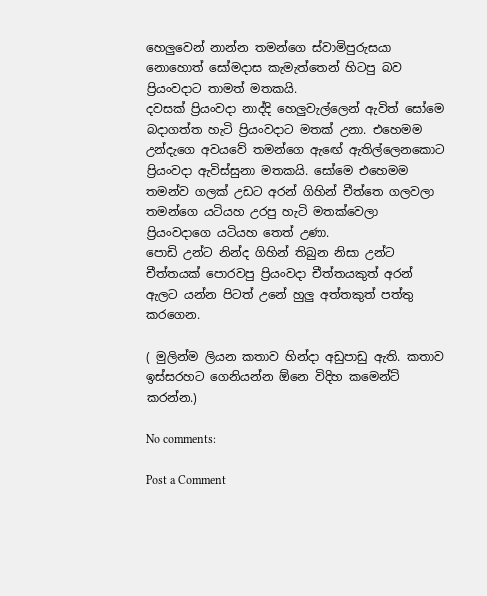හෙලුවෙන් නාන්න තමන්ගෙ ස්වාමිපුරුසයා නොහොත් සෝමදාස කැමැත්තෙන් හිටපු බව ප්‍රියංවදාට තාමත් මතකයි.
දවසක් ප්‍රියංවදා නාද්දි හෙලුවැල්ලෙන් ඇවිත් සෝමෙ බදාගත්ත හැටි ප්‍රියංවදාට මතක් උනා. එහෙමම උන්දැගෙ අවයවේ තමන්ගෙ ඇඟේ ඇතිල්ලෙනකොට ප්‍රියංවදා ඇවිස්සුනා මතකයි. සෝමෙ එහෙමම තමන්ව ගලක් උඩට අරන් ගිහින් චීත්තෙ ගලවලා තමන්ගෙ යටියහ උරපු හැටි මතක්වෙලා ප්‍රියංවදාගෙ යටියහ තෙත් උණා.
පොඩි උන්ට නින්ද ගිහින් තිබුන නිසා උන්ට චීත්තයක් පොරවපු ප්‍රියංවදා චීත්තයකුත් අරන් ඇලට යන්න පිටත් උනේ හුලු අත්තකුත් පත්තු කරගෙන.

( මුලින්ම ලියන කතාව හින්දා අඩුපාඩු ඇති. කතාව ඉස්සරහට ගෙනියන්න ඕනෙ විදිහ කමෙන්ට් කරන්න.)

No comments:

Post a Comment